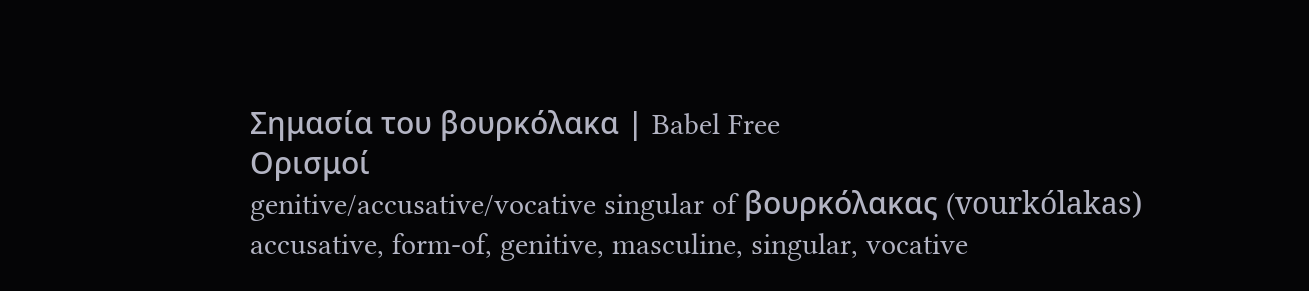Σημασία του βουρκόλακα | Babel Free
Ορισμοί
genitive/accusative/vocative singular of βουρκόλακας (vourkólakas)
accusative, form-of, genitive, masculine, singular, vocative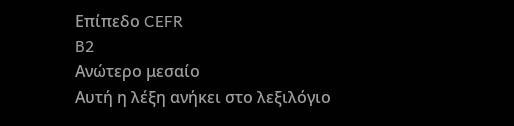Επίπεδο CEFR
B2
Ανώτερο μεσαίο
Αυτή η λέξη ανήκει στο λεξιλόγιο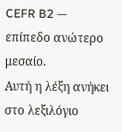CEFR B2 — επίπεδο ανώτερο μεσαίο.
Αυτή η λέξη ανήκει στο λεξιλόγιο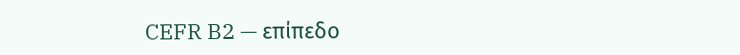CEFR B2 — επίπεδο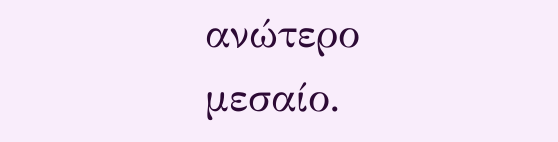ανώτερο μεσαίο.